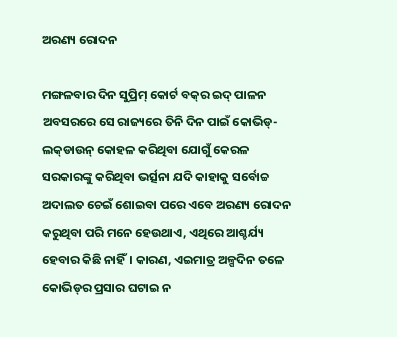ଅରଣ୍ୟ ରୋଦନ

ମଙ୍ଗଳବାର ଦିନ ସୁପ୍ରିମ୍ କୋର୍ଟ ବକ୍‌ର ଇଦ୍ ପାଳନ ଅବସରରେ ସେ ରାଜ୍ୟରେ ତିନି ଦିନ ପାଇଁ କୋଭିଡ୍-ଲକ୍‌ଡାଉନ୍ କୋହଳ କରିଥିବା ଯୋଗୁଁ କେରଳ ସରକାରଙ୍କୁ କରିଥିବା ଭର୍ତ୍ସନା ଯଦି କାହାକୁ ସର୍ବୋଚ୍ଚ ଅଦାଲତ ଚେଇଁ ଶୋଇବା ପରେ ଏବେ ଅରଣ୍ୟ ରୋଦନ କରୁଥିବା ପରି ମନେ ହେଉଥାଏ, ଏଥିରେ ଆଶ୍ଚର୍ଯ୍ୟ ହେବାର କିଛି ନାହିଁ। କାରଣ, ଏଇମାତ୍ର ଅଳ୍ପଦିନ ତଳେ କୋଭିଡ୍‌ର ପ୍ରସାର ଘଟାଇ ନ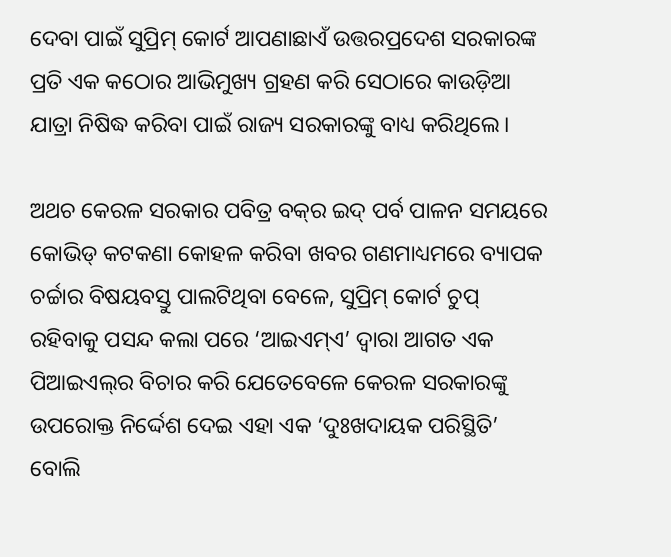ଦେବା ପାଇଁ ସୁପ୍ରିମ୍ କୋର୍ଟ ଆପଣାଛାଏଁ ଉତ୍ତରପ୍ରଦେଶ ସରକାରଙ୍କ ପ୍ରତି ଏକ କଠୋର ଆଭିମୁଖ୍ୟ ଗ୍ରହଣ କରି ସେଠାରେ କାଉଡ଼ିଆ ଯାତ୍ରା ନିଷିଦ୍ଧ କରିବା ପାଇଁ ରାଜ୍ୟ ସରକାରଙ୍କୁ ବାଧ୍ୟ କରିଥିଲେ।

ଅଥଚ କେରଳ ସରକାର ପବିତ୍ର ବକ୍‌ର ଇଦ୍ ପର୍ବ ପାଳନ ସମୟରେ କୋଭିଡ୍ କଟକଣା କୋହଳ କରିବା ଖବର ଗଣମାଧ୍ୟମରେ ବ୍ୟାପକ ଚର୍ଚ୍ଚାର ବିଷୟବସ୍ତୁ ପାଲଟିଥିବା ବେଳେ, ସୁପ୍ରିମ୍ କୋର୍ଟ ଚୁପ୍ ରହିବାକୁ ପସନ୍ଦ କଲା ପରେ ‘ଆଇଏମ୍ଏ’ ଦ୍ବାରା ଆଗତ ଏକ ପିଆଇଏଲ୍‌ର ବିଚାର କରି ଯେତେବେଳେ କେରଳ ସରକାରଙ୍କୁ ଉପରୋକ୍ତ ନିର୍ଦ୍ଦେଶ ଦେଇ ଏହା ଏକ ‘ଦୁଃଖଦାୟକ ପରିସ୍ଥିତି’ ବୋଲି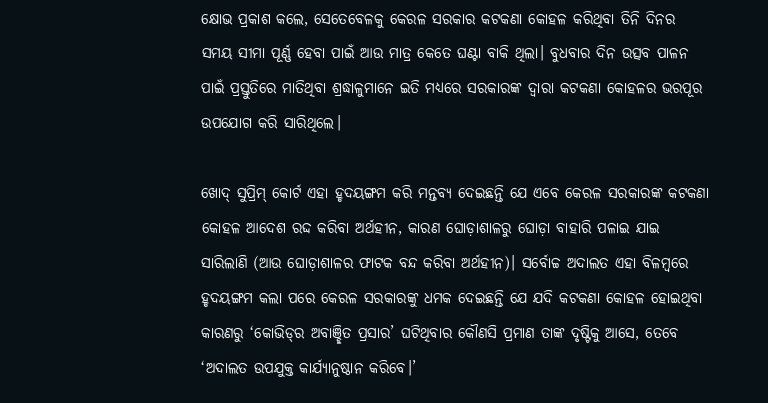କ୍ଷୋଭ ପ୍ରକାଶ କଲେ, ସେତେବେଳକୁ କେରଳ ସରକାର କଟକଣା କୋହଳ କରିଥିବା ତିନି ଦିନର ସମୟ ସୀମା ପୂର୍ଣ୍ଣ ହେବା ପାଇଁ ଆଉ ମାତ୍ର କେତେ ଘଣ୍ଟା ବାକି ଥିଲା। ବୁଧବାର ଦିନ ଉତ୍ସବ ପାଳନ ପାଇଁ ପ୍ରସ୍ତୁତିରେ ମାତିଥିବା ଶ୍ରଦ୍ଧାଳୁମାନେ ଇତି ମଧ୍ୟରେ ସରକାରଙ୍କ ଦ୍ବାରା କଟକଣା କୋହଳର ଭରପୂର ଉପଯୋଗ କରି ସାରିଥିଲେ।

ଖୋଦ୍ ସୁପ୍ରିମ୍ କୋର୍ଟ ଏହା ହୃଦୟଙ୍ଗମ କରି ମନ୍ତବ୍ୟ ଦେଇଛନ୍ତି ଯେ ଏବେ କେରଳ ସରକାରଙ୍କ କଟକଣା କୋହଳ ଆଦେଶ ରଦ୍ଦ କରିବା ଅର୍ଥହୀନ, କାରଣ ଘୋଡ଼ାଶାଳରୁ ଘୋଡ଼ା ବାହାରି ପଳାଇ ଯାଇ ସାରିଲାଣି (ଆଉ ଘୋଡ଼ାଶାଳର ଫାଟକ ବନ୍ଦ କରିବା ଅର୍ଥହୀନ)। ସର୍ବୋଚ୍ଚ ଅଦାଲତ ଏହା ବିଳମ୍ବରେ ହୃଦୟଙ୍ଗମ କଲା ପରେ କେରଳ ସରକାରଙ୍କୁ ଧମକ ଦେଇଛନ୍ତି ଯେ ଯଦି କଟକଣା କୋହଳ ହୋଇଥିବା କାରଣରୁ ‘କୋଭିଡ୍‌ର ଅବାଞ୍ଛିତ ପ୍ରସାର’ ଘଟିଥିବାର କୌଣସି ପ୍ରମାଣ ତାଙ୍କ ଦୃଷ୍ଟିକୁ ଆସେ, ତେବେ ‘ଅଦାଲତ ଉପଯୁକ୍ତ କାର୍ଯ୍ୟାନୁଷ୍ଠାନ କରିବେ।’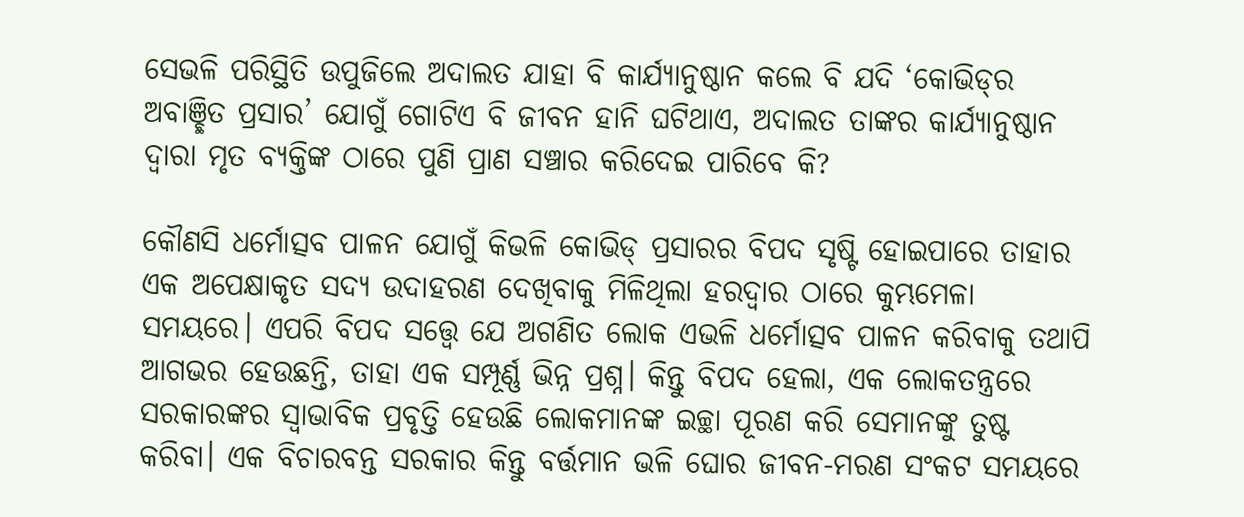ସେଭଳି ପରିସ୍ଥିତି ଉପୁଜିଲେ ଅଦାଲତ ଯାହା ବି କାର୍ଯ୍ୟାନୁଷ୍ଠାନ କଲେ ବି ଯଦି ‘କୋଭିଡ୍‌ର ଅବାଞ୍ଛିତ ପ୍ରସାର’ ଯୋଗୁଁ ଗୋଟିଏ ବି ଜୀବନ ହାନି ଘଟିଥାଏ, ଅଦାଲତ ତାଙ୍କର କାର୍ଯ୍ୟାନୁଷ୍ଠାନ ଦ୍ବାରା ମୃତ ବ୍ୟକ୍ତିଙ୍କ ଠାରେ ପୁଣି ପ୍ରାଣ ସଞ୍ଚାର କରିଦେଇ ପାରିବେ କି?

କୌଣସି ଧର୍ମୋତ୍ସବ ପାଳନ ଯୋଗୁଁ କିଭଳି କୋଭିଡ୍ ପ୍ରସାରର ବିପଦ ସୃଷ୍ଟି ହୋଇପାରେ ତାହାର ଏକ ଅପେକ୍ଷାକୃତ ସଦ୍ୟ ଉଦାହରଣ ଦେଖିବାକୁ ମିଳିଥିଲା ହରଦ୍ବାର ଠାରେ କୁମ୍ଭମେଳା ସମୟରେ। ଏପରି ବିପଦ ସତ୍ତ୍ବେ ଯେ ଅଗଣିତ ଲୋକ ଏଭଳି ଧର୍ମୋତ୍ସବ ପାଳନ କରିବାକୁ ତଥାପି ଆଗଭର ହେଉଛନ୍ତି, ତାହା ଏକ ସମ୍ପୂର୍ଣ୍ଣ ଭିନ୍ନ ପ୍ରଶ୍ନ। କିନ୍ତୁ ବିପଦ ହେଲା, ଏକ ଲୋକତନ୍ତ୍ରରେ ସରକାରଙ୍କର ସ୍ବାଭାବିକ ପ୍ରବୃତ୍ତି ହେଉଛି ଲୋକମାନଙ୍କ ଇଚ୍ଛା ପୂରଣ କରି ସେମାନଙ୍କୁ ତୁଷ୍ଟ କରିବା। ଏକ ବିଚାରବନ୍ତ ସରକାର କିନ୍ତୁ ବର୍ତ୍ତମାନ ଭଳି ଘୋର ଜୀବନ-ମରଣ ସଂକଟ ସମୟରେ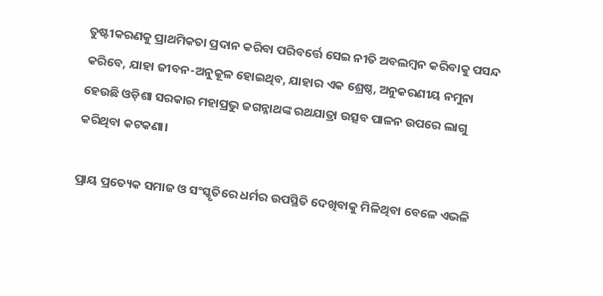ତୁଷ୍ଟୀକରଣକୁ ପ୍ରାଥମିକତା ପ୍ରଦାନ କରିବା ପରିବର୍ତ୍ତେ ସେଇ ନୀତି ଅବଲମ୍ବନ କରିବାକୁ ପସନ୍ଦ କରିବେ, ଯାହା ଜୀବନ-ଅନୁକୂଳ ହୋଇଥିବ, ଯାହାର ଏକ ଶ୍ରେଷ୍ଠ, ଅନୁକରଣୀୟ ନମୁନା ହେଉଛି ଓଡ଼ିଶା ସରକାର ମହାପ୍ରଭୁ ଜଗନ୍ନାଥଙ୍କ ରଥଯାତ୍ରା ଉତ୍ସବ ପାଳନ ଉପରେ ଲାଗୁ କରିଥିବା କଟକଣା।

ପ୍ରାୟ ପ୍ରତ୍ୟେକ ସମାଜ ଓ ସଂସ୍କୃତିରେ ଧର୍ମର ଉପସ୍ଥିତି ଦେଖିବାକୁ ମିଳିଥିବା ବେଳେ ଏଭଳି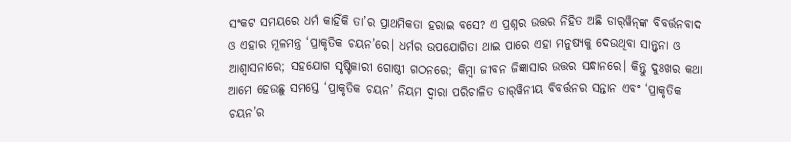ସଂକଟ ସମୟରେ ଧର୍ମ କାହିଁକି ତା’ର ପ୍ରାଥମିକତା ହରାଇ ବସେ? ଏ ପ୍ରଶ୍ନର ଉତ୍ତର ନିହିତ ଅଛି ଡାର୍‌ୱିନ୍‌ଙ୍କ ବିବର୍ତ୍ତନବାଦ ଓ ଏହାର ମୂଳମନ୍ତ୍ର ‘ପ୍ରାକୃତିକ ଚୟନ’ରେ। ଧର୍ମର ଉପଯୋଗିତା ଥାଇ ପାରେ ଏହା ମନୁଷ୍ୟକୁ ଦେଉଥିବା ସାନ୍ତ୍ବନା ଓ ଆଶ୍ବାସନାରେ; ସହଯୋଗ ସୃଷ୍ଟିକାରୀ ଗୋଷ୍ଠୀ ଗଠନରେ; କିମ୍ବା ଜୀବନ ଜିଜ୍ଞାସାର ଉତ୍ତର ସନ୍ଧାନରେ। କିନ୍ତୁ ଦୁଃଖର କଥା ଆମେ ହେଉଛୁ ସମସ୍ତେ ‘ପ୍ରାକୃତିକ ଚୟନ’ ନିୟମ ଦ୍ବାରା ପରିଚାଳିତ ଡାର୍‌ୱିନୀୟ ବିବର୍ତ୍ତନର ସନ୍ତାନ ଏବଂ ‘ପ୍ରାକୃତିକ ଚୟନ’ର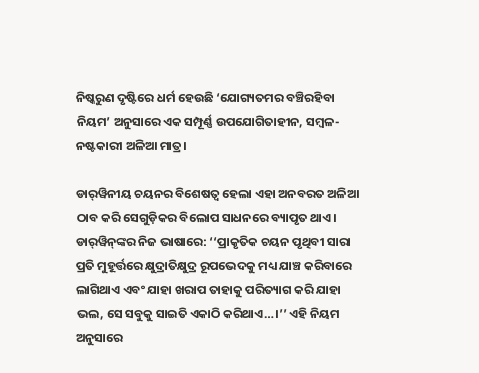ନିଷ୍କରୁଣ ଦୃଷ୍ଟିରେ ଧର୍ମ ହେଉଛି ‘ଯୋଗ୍ୟତମର ବଞ୍ଚିରହିବା ନିୟମ’ ଅନୁସାରେ ଏକ ସମ୍ପୂର୍ଣ୍ଣ ଉପଯୋଗିତାହୀନ, ସମ୍ବଳ-ନଷ୍ଟକାରୀ ଅଳିଆ ମାତ୍ର।

ଡାର୍‌ୱିନୀୟ ଚୟନର ବିଶେଷତ୍ବ ହେଲା ଏହା ଅନବରତ ଅଳିଆ ଠାବ କରି ସେଗୁଡ଼ିକର ବିଲୋପ ସାଧନରେ ବ୍ୟାପୃତ ଥାଏ। ଡାର୍‌ୱିନ୍‌ଙ୍କର ନିଜ ଭାଷାରେ: ‘‘ପ୍ରାକୃତିକ ଚୟନ ପୃଥିବୀ ସାରା ପ୍ରତି ମୁହୂର୍ତ୍ତରେ କ୍ଷୁଦ୍ରାତିକ୍ଷୁଦ୍ର ରୂପଭେଦକୁ ମଧ୍ୟ ଯାଞ୍ଚ କରିବାରେ ଲାଗିଥାଏ ଏବଂ ଯାହା ଖରାପ ତାହାକୁ ପରିତ୍ୟାଗ କରି ଯାହା ଭଲ, ସେ ସବୁକୁ ସାଇତି ଏକାଠି କରିଥାଏ…।’’ ଏହି ନିୟମ ଅନୁସାରେ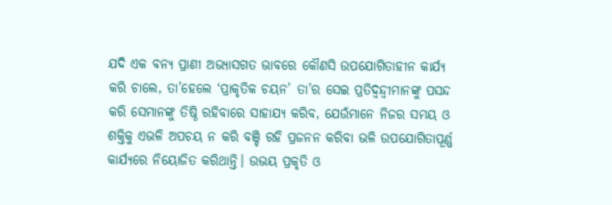ଯଦି ଏକ ବନ୍ୟ ପ୍ରାଣୀ ଅଭ୍ୟାସଗତ ଭାବରେ କୌଣସି ଉପଯୋଗିତାହୀନ କାର୍ଯ୍ୟ କରି ଚାଲେ, ତା’ହେଲେ ‘ପ୍ରାକୃତିକ ଚୟନ’ ତା’ର ସେଇ ପ୍ରତିଦ୍ବନ୍ଦ୍ବୀମାନଙ୍କୁ ପସନ୍ଦ କରି ସେମାନଙ୍କୁ ତିଷ୍ଠି ରହିବାରେ ସାହାଯ୍ୟ କରିବ, ଯେଉଁମାନେ ନିଜର ସମୟ ଓ ଶକ୍ତିକୁ ଏଭଳି ଅପଚୟ ନ କରି ବଞ୍ଚି ରହି ପ୍ରଜନନ କରିବା ଭଳି ଉପଯୋଗିତାପୂର୍ଣ୍ଣ କାର୍ଯ୍ୟରେ ନିୟୋଜିତ କରିଥାନ୍ତି। ଉଭୟ ପ୍ରକୃତି ଓ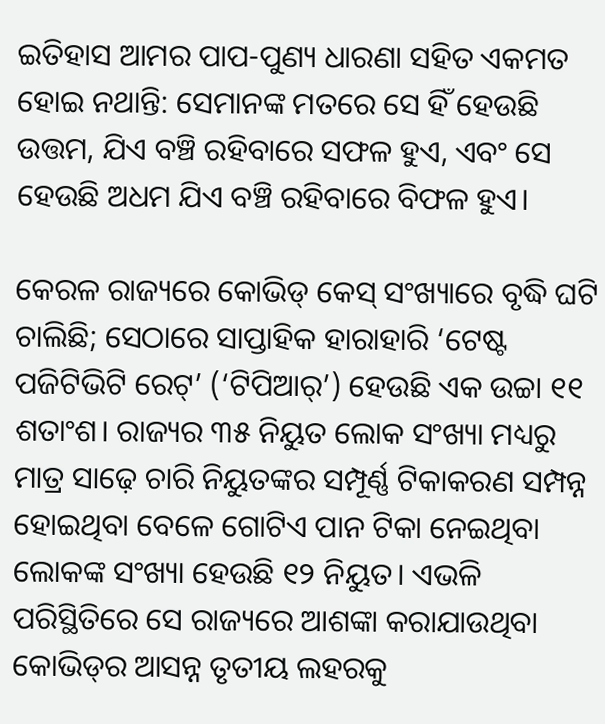ଇତିହାସ ଆମର ପାପ-ପୁଣ୍ୟ ଧାରଣା ସହିତ ଏକମତ ହୋଇ ନଥାନ୍ତି: ସେମାନଙ୍କ ମତରେ ସେ ହିଁ ହେଉଛି ଉତ୍ତମ, ଯିଏ ବଞ୍ଚି ରହିବାରେ ସଫଳ ହୁଏ, ଏବଂ ସେ ହେଉଛି ଅଧମ ଯିଏ ବଞ୍ଚି ରହିବାରେ ବିଫଳ ହୁଏ।

କେରଳ ରାଜ୍ୟରେ କୋଭିଡ୍ କେସ୍ ସଂଖ୍ୟାରେ ବୃଦ୍ଧି ଘଟି ଚାଲିଛି; ସେଠାରେ ସାପ୍ତାହିକ ହାରାହାରି ‘ଟେଷ୍ଟ ପଜିଟିଭିଟି ରେଟ୍’ (‘ଟିପିଆର୍’) ହେଉଛି ଏକ ଉଚ୍ଚା ୧୧ ଶତାଂଶ। ରାଜ୍ୟର ୩୫ ନିୟୁତ ଲୋକ ସଂଖ୍ୟା ମଧ୍ୟରୁ ମାତ୍ର ସାଢ଼େ ଚାରି ନିୟୁତଙ୍କର ସମ୍ପୂର୍ଣ୍ଣ ଟିକାକରଣ ସମ୍ପନ୍ନ ହୋଇଥିବା ବେଳେ ଗୋଟିଏ ପାନ ଟିକା ନେଇଥିବା ଲୋକଙ୍କ ସଂଖ୍ୟା ହେଉଛି ୧୨ ନିୟୁତ। ଏଭଳି ପରିସ୍ଥିତିରେ ସେ ରାଜ୍ୟରେ ଆଶଙ୍କା କରାଯାଉଥିବା କୋଭିଡ୍‌ର ଆସନ୍ନ ତୃତୀୟ ଲହରକୁ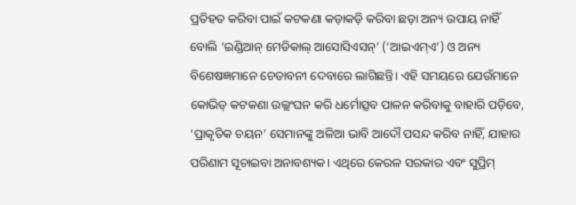ପ୍ରତିହତ କରିବା ପାଇଁ କଟକଣା କଡ଼ାକଡ଼ି କରିବା ଛଡ଼ା ଅନ୍ୟ ଉପାୟ ନାହିଁ ବୋଲି ‘ଇଣ୍ଡିଆନ୍ ମେଡିକାଲ୍ ଆସୋସିଏସନ୍’ (‘ଆଇଏମ୍‌ଏ’) ଓ ଅନ୍ୟ ବିଶେଷଜ୍ଞମାନେ ଚେତାବନୀ ଦେବାରେ ଲାଗିଛନ୍ତି। ଏହି ସମୟରେ ଯେଉଁମାନେ କୋଭିଡ୍ କଟକଣା ଉଲ୍ଲଂଘନ କରି ଧର୍ମୋତ୍ସବ ପାଳନ କରିବାକୁ ବାହାରି ପଡ଼ିବେ, ‘ପ୍ରାକୃତିକ ଚୟନ’ ସେମାନଙ୍କୁ ଅଳିଆ ଭାବି ଆଦୌ ପସନ୍ଦ କରିବ ନାହିଁ, ଯାହାର ପରିଣାମ ସୂଚାଇବା ଅନାବଶ୍ୟକ। ଏଥିରେ କେରଳ ସରକାର ଏବଂ ସୁପ୍ରିମ୍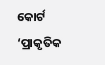କୋର୍ଟ ‘ପ୍ରାକୃତିକ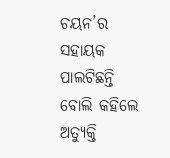ଚୟନ’ର ସହାୟକ ପାଲଟିଛନ୍ତି ବୋଲି କହିଲେ ଅତ୍ୟୁକ୍ତି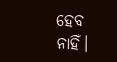ହେବ ନାହିଁ।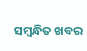ସମ୍ବନ୍ଧିତ ଖବର